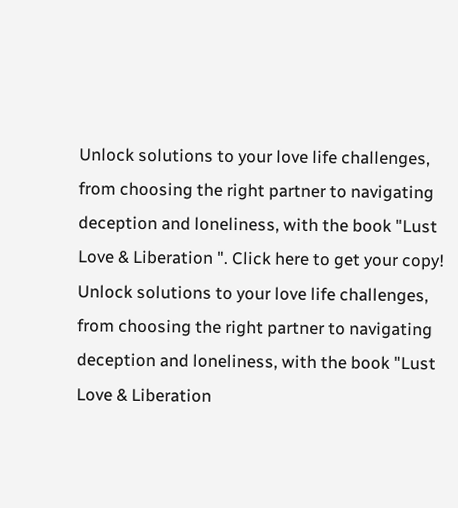Unlock solutions to your love life challenges, from choosing the right partner to navigating deception and loneliness, with the book "Lust Love & Liberation ". Click here to get your copy!
Unlock solutions to your love life challenges, from choosing the right partner to navigating deception and loneliness, with the book "Lust Love & Liberation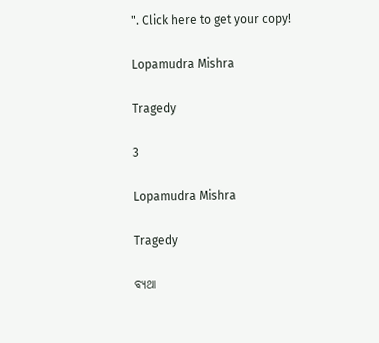". Click here to get your copy!

Lopamudra Mishra

Tragedy

3

Lopamudra Mishra

Tragedy

ବ୍ୟଥା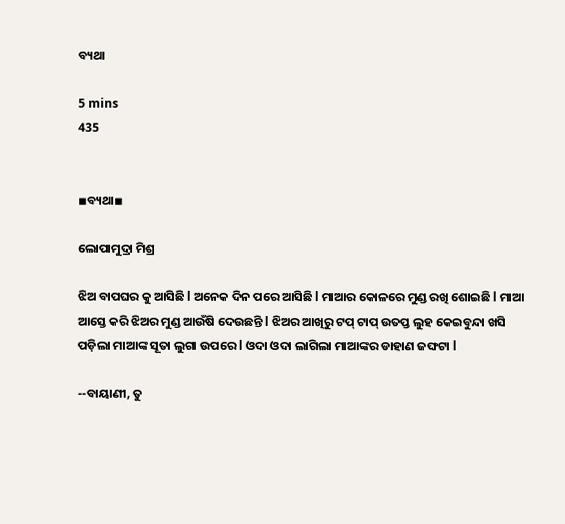ବ୍ୟଥା

5 mins
435


◾ବ୍ୟଥା◾

ଲୋପାମୁଦ୍ରା ମିଶ୍ର

ଝିଅ ବାପଘର କୁ ଆସିଛି l ଅନେକ ଦିନ ପରେ ଆସିଛି l ମାଆର କୋଳରେ ମୁଣ୍ଡ ରଖି ଶୋଇଛି l ମାଆ ଆସ୍ତେ କରି ଝିଅର ମୁଣ୍ଡ ଆଉଁଷି ଦେଉଛନ୍ତି l ଝିଅର ଆଖିରୁ ଟପ୍ ଟାପ୍ ଉତପ୍ତ ଲୁହ କେଇବୁନ୍ଦା ଖସି ପଡ଼ିଲା ମାଆଙ୍କ ସୂତା ଲୁଗା ଉପରେ l ଓଦା ଓଦା ଲାଗିଲା ମାଆଙ୍କର ଡାହାଣ ଜଙ୍ଘଟା l

--ବାୟାଣୀ, ତୁ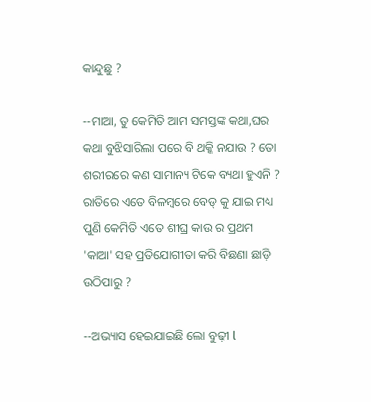କାନ୍ଦୁଛୁ ?

--ମାଆ, ତୁ କେମିତି ଆମ ସମସ୍ତଙ୍କ କଥା,ଘର କଥା ବୁଝିସାରିଲା ପରେ ବି ଥକ୍କି ନଯାଉ ? ତୋ ଶରୀରରେ କଣ ସାମାନ୍ୟ ଟିକେ ବ୍ୟଥା ହୁଏନି ? ରାତିରେ ଏତେ ବିଳମ୍ବରେ ବେଡ୍ କୁ ଯାଇ ମଧ୍ୟ ପୁଣି କେମିତି ଏତେ ଶୀଘ୍ର କାଉ ର ପ୍ରଥମ 'କାଆ' ସହ ପ୍ରତିଯୋଗୀତା କରି ବିଛଣା ଛାଡ଼ି ଉଠିପାରୁ ?

--ଅଭ୍ୟାସ ହେଇଯାଇଛି ଲୋ ବୁଢ଼ୀ l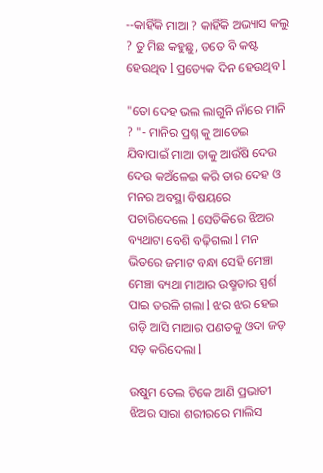--କାହିଁକି ମାଆ ? କାହିଁକି ଅଭ୍ୟାସ କଲୁ ? ତୁ ମିଛ କହୁଛୁ, ତତେ ବି କଷ୍ଟ ହେଉଥିବ l ପ୍ରତ୍ୟେକ ଦିନ ହେଉଥିବ l

"ତୋ ଦେହ ଭଲ ଲାଗୁନି ନାଁରେ ମାନି ? "- ମାନିର ପ୍ରଶ୍ନ କୁ ଆଡେଇ ଯିବାପାଇଁ ମାଆ ତାକୁ ଆଉଁଷି ଦେଉ ଦେଉ କଅଁଳେଇ କରି ତାର ଦେହ ଓ ମନର ଅବସ୍ଥା ବିଷୟରେ ପଚାରିଦେଲେ l ସେତିକିରେ ଝିଅର ବ୍ୟଥାଟା ବେଶି ବଢ଼ିଗଲା l ମନ ଭିତରେ ଜମାଟ ବନ୍ଧା ସେହି ମେଞ୍ଚା ମେଞ୍ଚା ବ୍ୟଥା ମାଆର ଉଷ୍ମତାର ସ୍ପର୍ଶ ପାଇ ତରଳି ଗଲା l ଝର ଝର ହେଇ ଗଡ଼ି ଆସି ମାଆର ପଣତକୁ ଓଦା ଜଡ଼ ସଡ଼ କରିଦେଲା l

ଉଷୁମ ତେଲ ଟିକେ ଆଣି ପ୍ରଭାତୀ ଝିଅର ସାରା ଶରୀରରେ ମାଲିସ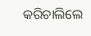କରିଚାଲିଲେ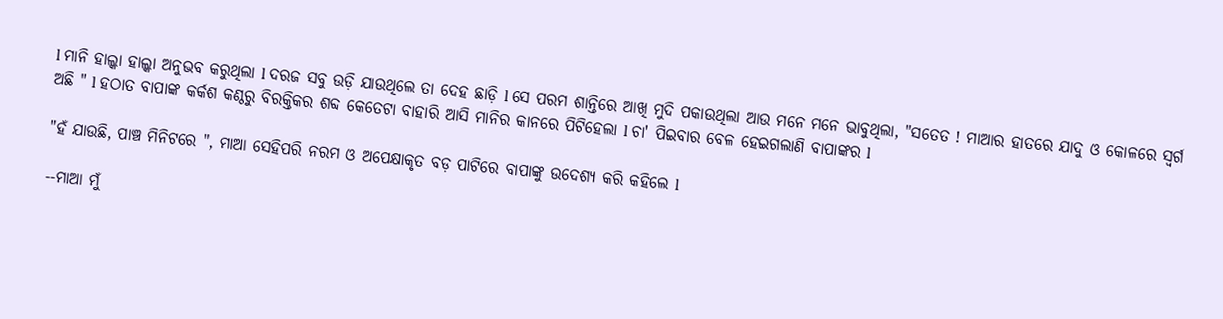l ମାନି ହାଲ୍କା ହାଲ୍କା ଅନୁଭବ କରୁଥିଲା l ଦରଜ ସବୁ ଉଡ଼ି ଯାଉଥିଲେ ତା ଦେହ ଛାଡ଼ି l ସେ ପରମ ଶାନ୍ତିରେ ଆଖି ମୁଦି ପକାଉଥିଲା ଆଉ ମନେ ମନେ ଭାବୁଥିଲା, "ସତେତ ! ମାଆର ହାତରେ ଯାଦୁ ଓ କୋଳରେ ସ୍ୱର୍ଗ ଅଛି " l ହଠାତ ବାପାଙ୍କ କର୍କଶ କଣ୍ଠରୁ ବିରକ୍ତିକର ଶବ୍ଦ କେତେଟା ବାହାରି ଆସି ମାନିର କାନରେ ପିଟିହେଲା l ଚା' ପିଇବାର ବେଳ ହେଇଗଲାଣି ବାପାଙ୍କର l

"ହଁ ଯାଉଛି, ପାଞ୍ଚ ମିନିଟରେ ", ମାଆ ସେହିପରି ନରମ ଓ ଅପେକ୍ଷାକୃତ ବଡ଼ ପାଟିରେ ବାପାଙ୍କୁ ଉଦେଶ୍ୟ କରି କହିଲେ l

--ମାଆ ମୁଁ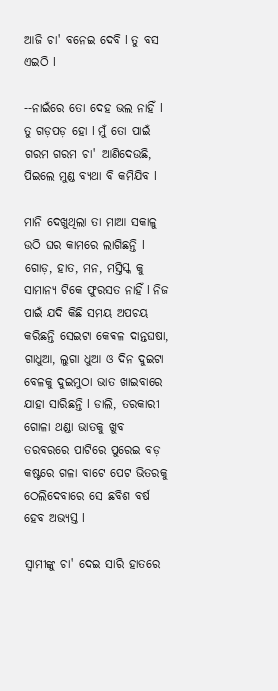ଆଜି ଚା' ବନେଇ ଦେବି l ତୁ ବସ ଏଇଠି l

--ନାଇଁରେ ତୋ ଦେହ ଭଲ ନାହିଁ l ତୁ ଗଡ଼ପଡ଼ ହୋ l ମୁଁ ତୋ ପାଇଁ ଗରମ ଗରମ ଚା' ଆଣିଦେଉଛି, ପିଇଲେ ମୁଣ୍ଡ ବ୍ୟଥା ବି କମିଯିବ l

ମାନି ଦେଖୁଥିଲା ତା ମାଆ ସକାଳୁ ଉଠି ଘର କାମରେ ଲାଗିଛନ୍ତି l ଗୋଡ଼, ହାତ, ମନ, ମସ୍ତିସ୍କ କୁ ସାମାନ୍ୟ ଟିକେ ଫୁରସତ ନାହିଁ l ନିଜ ପାଇଁ ଯଦି କିଛି ସମୟ ଅପଚୟ କରିଛନ୍ତି ସେଇଟା କେଵଳ ଦାନ୍ତଘଷା, ଗାଧୁଆ, ଲୁଗା ଧୁଆ ଓ ଦିନ ଦୁଇଟା ବେଳକୁ ଦୁଇମୁଠା ଭାତ ଖାଇବାରେ ଯାହା ସାରିଛନ୍ତି l ଡାଲି, ତରକାରୀ ଗୋଳା ଥଣ୍ଡା ଭାତକୁ ଖୁବ ତରବରରେ ପାଟିରେ ପୁରେଇ ବଡ଼ କଷ୍ଟରେ ଗଳା ବାଟେ ପେଟ ଭିତରକୁ ଠେଲିଦେବାରେ ସେ ଛବିଶ ବର୍ଷ ହେବ ଅଭ୍ୟସ୍ତ l

ସ୍ୱାମୀଙ୍କୁ ଚା' ଦେଇ ସାରି ହାତରେ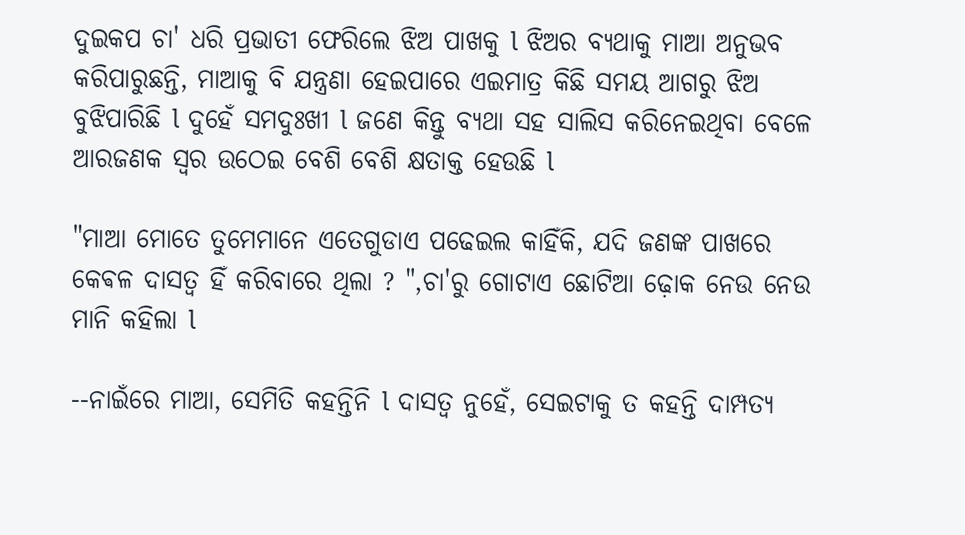ଦୁଇକପ ଚା' ଧରି ପ୍ରଭାତୀ ଫେରିଲେ ଝିଅ ପାଖକୁ l ଝିଅର ବ୍ୟଥାକୁ ମାଆ ଅନୁଭବ କରିପାରୁଛନ୍ତି, ମାଆକୁ ବି ଯନ୍ତ୍ରଣା ହେଇପାରେ ଏଇମାତ୍ର କିଛି ସମୟ ଆଗରୁ ଝିଅ ବୁଝିପାରିଛି l ଦୁହେଁ ସମଦୁଃଖୀ l ଜଣେ କିନ୍ତୁ ବ୍ୟଥା ସହ ସାଲିସ କରିନେଇଥିବା ବେଳେ ଆରଜଣକ ସ୍ୱର ଉଠେଇ ବେଶି ବେଶି କ୍ଷତାକ୍ତ ହେଉଛି l

"ମାଆ ମୋତେ ତୁମେମାନେ ଏତେଗୁଡାଏ ପଢେଇଲ କାହିଁକି, ଯଦି ଜଣଙ୍କ ପାଖରେ କେଵଳ ଦାସତ୍ୱ ହିଁ କରିବାରେ ଥିଲା ? ",ଚା'ରୁ ଗୋଟାଏ ଛୋଟିଆ ଢ଼ୋକ ନେଉ ନେଉ ମାନି କହିଲା l

--ନାଇଁରେ ମାଆ, ସେମିତି କହନ୍ତିନି l ଦାସତ୍ୱ ନୁହେଁ, ସେଇଟାକୁ ତ କହନ୍ତି ଦାମ୍ପତ୍ୟ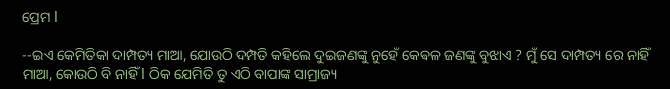ପ୍ରେମ l

--ଇଏ କେମିତିକା ଦାମ୍ପତ୍ୟ ମାଆ, ଯୋଉଠି ଦମ୍ପତି କହିଲେ ଦୁଇଜଣଙ୍କୁ ନୁହେଁ କେଵଳ ଜଣଙ୍କୁ ବୁଝାଏ ? ମୁଁ ସେ ଦାମ୍ପତ୍ୟ ରେ ନାହିଁ ମାଆ, କୋଉଠି ବି ନାହିଁ l ଠିକ ଯେମିତି ତୁ ଏଠି ବାପାଙ୍କ ସାମ୍ରାଜ୍ୟ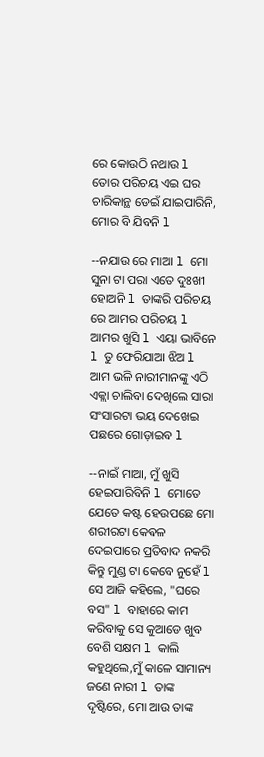ରେ କୋଉଠି ନଥାଉ l ତୋର ପରିଚୟ ଏଇ ଘର ଚାରିକାନ୍ଥ ଡେଇଁ ଯାଇପାରିନି, ମୋର ବି ଯିବନି l

--ନଯାଉ ରେ ମାଆ l ମୋ ସୁନା ଟା ପରା ଏତେ ଦୁଃଖୀ ହୋଅନି l ତାଙ୍କରି ପରିଚୟ ରେ ଆମର ପରିଚୟ l ଆମର ଖୁସି l ଏୟା ଭାବିନେ l ତୁ ଫେରିଯାଆ ଝିଅ l ଆମ ଭଳି ନାରୀମାନଙ୍କୁ ଏଠି ଏକ୍ଲା ଚାଲିବା ଦେଖିଲେ ସାରା ସଂସାରଟା ଭୟ ଦେଖେଇ ପଛରେ ଗୋଡ଼ାଇବ l

--ନାଇଁ ମାଆ, ମୁଁ ଖୁସି ହେଇପାରିବିନି l ମୋତେ ଯେତେ କଷ୍ଟ ହେଉପଛେ ମୋ ଶରୀରଟା କେଵଳ ଦେଇପାରେ ପ୍ରତିବାଦ ନକରି କିନ୍ତୁ ମୁଣ୍ଡ ଟା କେବେ ନୁହେଁ l ସେ ଆଜି କହିଲେ, "ଘରେ ବସ" l ବାହାରେ କାମ କରିବାକୁ ସେ କୁଆଡେ ଖୁବ ବେଶି ସକ୍ଷମ l କାଲି କହୁଥିଲେ,ମୁଁ କାଳେ ସାମାନ୍ୟ ଜଣେ ନାରୀ l ତାଙ୍କ ଦୃଷ୍ଟିରେ, ମୋ ଆଉ ତାଙ୍କ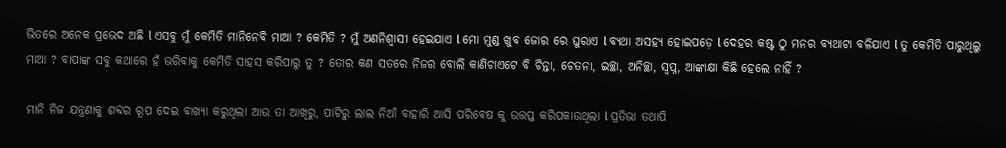ଭିତରେ ଅନେକ ପ୍ରଭେଦ ଅଛି l ଏସବୁ ମୁଁ କେମିତି ମାନିନେବି ମାଆ ? କେମିତି ? ମୁଁ ଅଣନିଶ୍ୱାସୀ ହେଇଯାଏ l ମୋ ମୁଣ୍ଡ ଖୁବ ଜୋର ରେ ଘୁରାଏ l ବ୍ୟଥା ଅସହ୍ୟ ହୋଇପଡ଼େ l ଦେହର କଷ୍ଟ ଠୁ ମନର ବ୍ୟଥାଟା ବଳିଯାଏ l ତୁ କେମିତି ପାରୁଥିଲୁ ମାଆ ? ବାପାଙ୍କ ସବୁ କଥାରେ ହଁ ଭରିବାକୁ କେମିତି ସାହସ କରିପାରୁ ତୁ ? ତୋର କଣ ସତରେ ନିଜର ବୋଲି କାଣିଚାଏଟେ ବି ଚିନ୍ତା, ଚେତନା, ଇଚ୍ଛା, ଅନିଚ୍ଛା, ସ୍ୱପ୍ନ, ଆଙ୍କାକ୍ଷା କିଛି ହେଲେ ନାହିଁ ?

ମାନି ନିଜ ଯନ୍ତ୍ରଣାକୁ ଶବ୍ଦର ରୂପ ଦେଇ ବାଖ୍ୟା କରୁଥିଲା ଆଉ ତା ଆଖିରୁ, ପାଟିରୁ ଲାଲ ନିଆଁ ବାହାରି ଆସି ପରିବେଷ କୁ ଉତ୍ତପ୍ତ କରିପକାଉଥିଲା l ପ୍ରତିଭା ତଥାପି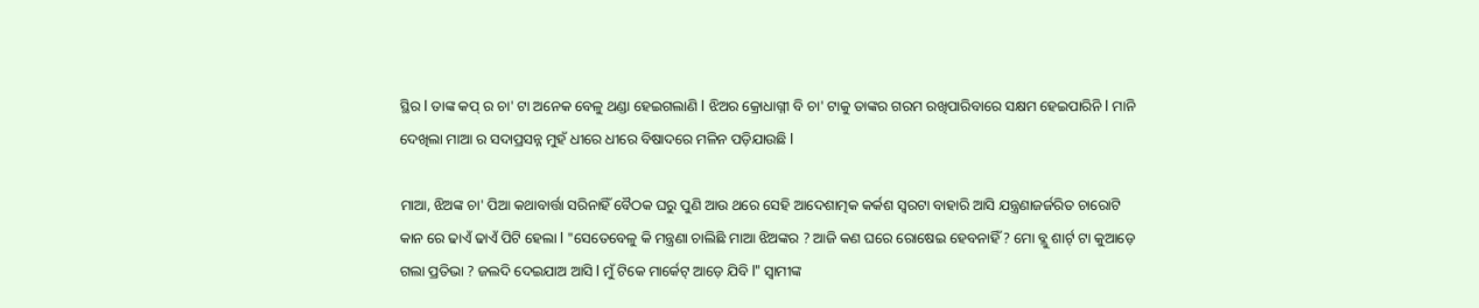ସ୍ଥିର l ତାଙ୍କ କପ୍ ର ଚା' ଟା ଅନେକ ବେଳୁ ଥଣ୍ଡା ହେଇଗଲାଣି l ଝିଅର କ୍ରୋଧାଗ୍ନୀ ବି ଚା' ଟାକୁ ତାଙ୍କର ଗରମ ରଖିପାରିବାରେ ସକ୍ଷମ ହେଇପାରିନି l ମାନି ଦେଖିଲା ମାଆ ର ସଦାପ୍ରସନ୍ନ ମୁହଁ ଧୀରେ ଧୀରେ ବିଷାଦରେ ମଳିନ ପଡ଼ିଯାଉଛି l

ମାଆ, ଝିଅଙ୍କ ଚା' ପିଆ କଥାବାର୍ତ୍ତା ସରିନାହିଁ ବୈଠକ ଘରୁ ପୁଣି ଆଉ ଥରେ ସେହି ଆଦେଶାତ୍ମକ କର୍କଶ ସ୍ୱରଟା ବାହାରି ଆସି ଯନ୍ତ୍ରଣାଜର୍ଜରିତ ଚାରୋଟି କାନ ରେ ଢାଏଁ ଢାଏଁ ପିଟି ହେଲା l "ସେତେବେଳୁ କି ମନ୍ତ୍ରଣା ଚାଲିଛି ମାଆ ଝିଅଙ୍କର ? ଆଜି କଣ ଘରେ ରୋଷେଇ ହେବନାହିଁ ? ମୋ ବ୍ଲୁ ଶାର୍ଟ୍ ଟା କୁଆଡ଼େ ଗଲା ପ୍ରତିଭା ? ଜଲଦି ଦେଇଯାଅ ଆସି l ମୁଁ ଟିକେ ମାର୍କେଟ୍ ଆଡ଼େ ଯିବି l" ସ୍ୱାମୀଙ୍କ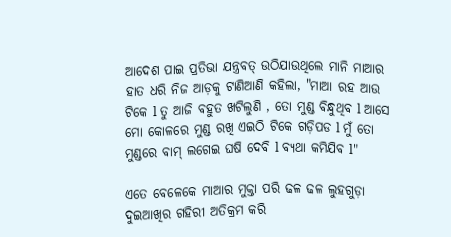ଆଦେଶ ପାଇ ପ୍ରତିଭା ଯନ୍ତ୍ରବତ୍ ଉଠିଯାଉଥିଲେ ମାନି ମାଆର ହାତ ଧରି ନିଜ ଆଡ଼କୁ ଟାଣିଆଣି କହିଲା, "ମାଆ ରହ ଆଉ ଟିକେ l ତୁ ଆଜି ବହୁତ ଖଟିଲୁଣି , ତୋ ମୁଣ୍ଡ ବିନ୍ଧୁଥିବ l ଆସେ ମୋ କୋଳରେ ମୁଣ୍ଡ ରଖି ଏଇଠି ଟିକେ ଗଡ଼ିପଡ l ମୁଁ ତୋ ମୁଣ୍ଡରେ ବାମ୍ ଲଗେଇ ଘଷି ଦେବି l ବ୍ୟଥା କମିଯିବ l"

ଏତେ ବେଳେକେ ମାଆର ମୁକ୍ତା ପରି ଢଳ ଢଳ ଲୁହଗୁଡ଼ା ଦୁଇଆଖିର ଗହିରୀ ଅତିକ୍ରମ କରି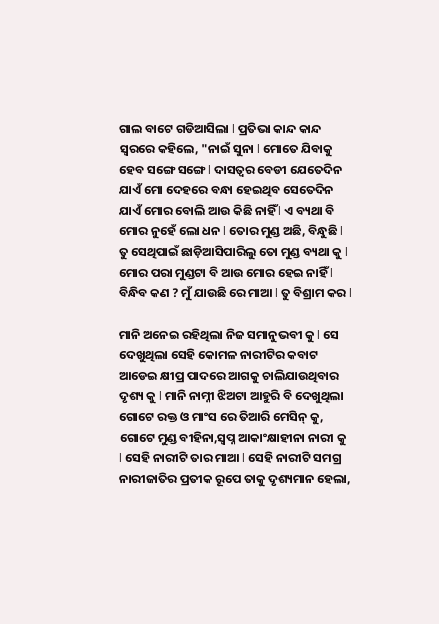ଗାଲ ବାଟେ ଗଡିଆସିଲା l ପ୍ରତିଭା କାନ୍ଦ କାନ୍ଦ ସ୍ୱରରେ କହିଲେ, "ନାଇଁ ସୁନା l ମୋତେ ଯିବାକୁ ହେବ ସଙ୍ଗେ ସଙ୍ଗେ l ଦାସତ୍ୱର ବେଡୀ ଯେତେଦିନ ଯାଏଁ ମୋ ଦେହରେ ବନ୍ଧା ହେଇଥିବ ସେତେଦିନ ଯାଏଁ ମୋର ବୋଲି ଆଉ କିଛି ନାହିଁ l ଏ ବ୍ୟଥା ବି ମୋର ନୁହେଁ ଲୋ ଧନ l ତୋର ମୁଣ୍ଡ ଅଛି, ବିନ୍ଧୁଛି l ତୁ ସେଥିପାଇଁ ଛାଡ଼ିଆସିପାରିଲୁ ତୋ ମୁଣ୍ଡ ବ୍ୟଥା କୁ l ମୋର ପରା ମୁଣ୍ଡଟା ବି ଆଉ ମୋର ହେଇ ନାହିଁ l ବିନ୍ଧିବ କଣ ? ମୁଁ ଯାଉଛି ରେ ମାଆ l ତୁ ବିଶ୍ରାମ କର l

ମାନି ଅନେଇ ରହିଥିଲା ନିଜ ସମାନୁଭବୀ କୁ l ସେ ଦେଖୁଥିଲା ସେହି କୋମଳ ନାରୀଟିର କବାଟ ଆଡେଇ କ୍ଷୀପ୍ର ପାଦରେ ଆଗକୁ ଚାଲିଯାଉଥିବାର ଦୃଶ୍ୟ କୁ l ମାନି ନାମ୍ନୀ ଝିଅଟା ଆହୁରି ବି ଦେଖୁଥିଲା ଗୋଟେ ରକ୍ତ ଓ ମାଂସ ରେ ତିଆରି ମେସିନ୍ କୁ, ଗୋଟେ ମୁଣ୍ଡ ବୀହିନା,ସ୍ୱପ୍ନ ଆକାଂକ୍ଷାହୀନା ନାରୀ କୁ l ସେହି ନାରୀଟି ତାର ମାଆ l ସେହି ନାରୀଟି ସମଗ୍ର ନାରୀଜାତିର ପ୍ରତୀକ ରୂପେ ତାକୁ ଦୃଶ୍ୟମାନ ହେଲା,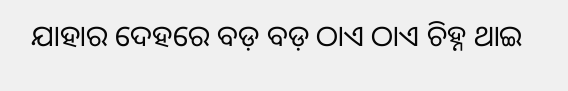ଯାହାର ଦେହରେ ବଡ଼ ବଡ଼ ଠାଏ ଠାଏ ଚିହ୍ନ ଥାଇ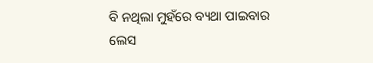ବି ନଥିଲା ମୁହଁରେ ବ୍ୟଥା ପାଇବାର ଲେସ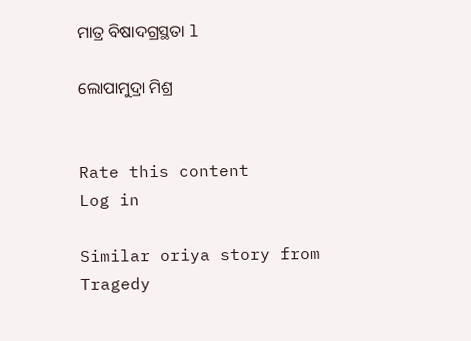ମାତ୍ର ବିଷାଦଗ୍ରସ୍ଥତା l

ଲୋପାମୁଦ୍ରା ମିଶ୍ର


Rate this content
Log in

Similar oriya story from Tragedy